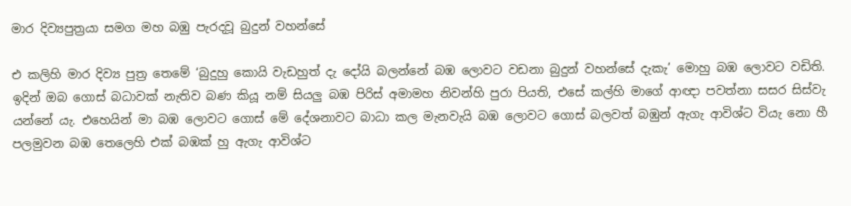මාර දිව්‍යපුත්‍රයා සමග මහ බඹු පැරදවූ බුදුන් වහන්සේ

එ කලිහි මාර දිව්‍ය පුත්‍ර තෙමේ ‘බුදුහු කොයි වැඩහුත් දැ දෝයි බලන්නේ බඹ ලොවට වඩනා බුදුන් වහන්සේ දැකැ’ මොහු බඹ ලොවට වඩිති. ඉදින් ඔබ ගොස් බධාවක් නැතිව බණ කියූ නම් සියලු බඹ පිරිස් අමාමහ නිවන්හි පුරා පියති, එසේ කල්හි මාගේ ආඥා පවත්නා සසර සිස්වැ යන්නේ යැ. එහෙයින් මා බඹ ලොවට ගොස් මේ දේශනාවට බාධා කල මැනවැයි බඹ ලොවට ගොස් බලවත් බඹුන් ඇගැ ආවිශ්ට වියැ නො හී පලමුවන බඹ තෙලෙහි එක් බඹක් හු ඇගැ ආවිශ්ට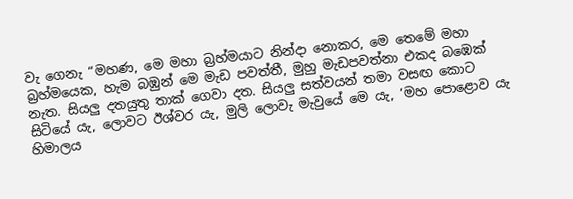වැ ගෙනැ “මහණ, මෙ මහා බ්‍රහ්මයාට නින්දා නොකර, මෙ තෙමේ මහා බ්‍රහ්මයෙක, හැම බඹුන් මෙ මැඩ පවත්තී, මුහු මැඩපවත්නා එකද බඹෙක් නැත. සියලු දතයුතු තාක් ගෙවා දත. සියලු සත්වයන් තමා වසඟ කොට සිටියේ යැ, ලොවට ඊශ්වර යැ, මුලි ලොවැ මැවුයේ මෙ යැ, ‘මහ පොළොව යැ හිමාලය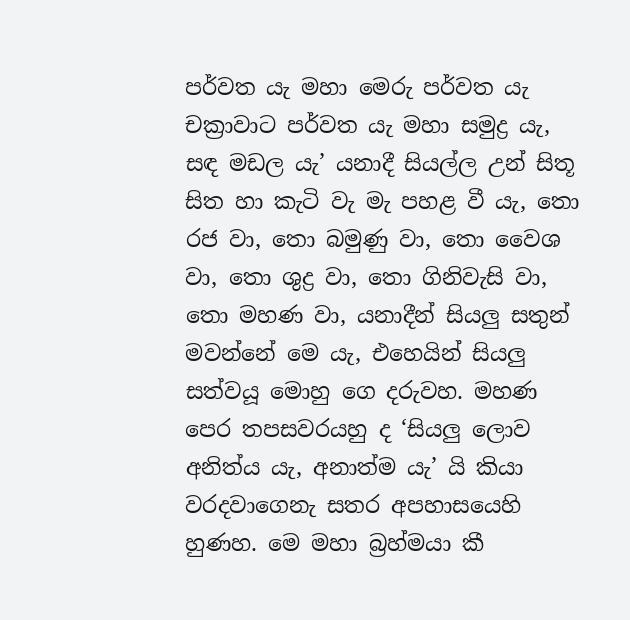පර්වත යැ මහා මෙරු පර්වත යැ චක්‍රාවාට පර්වත යැ මහා සමුද්‍ර යැ, සඳ මඩල යැ’ යනාදී සියල්ල උන් සිතූ සිත හා කැටි වැ මැ පහළ වී යැ, තො රජ වා, තො බමුණු වා, තො වෛශ වා, තො ශුද්‍ර වා, තො ගිනිවැසි වා, තො මහණ වා, යනාදීන් සියලු සතුන් මවන්නේ මෙ යැ, එහෙයින් සියලු සත්වයූ මොහු ගෙ දරුවහ. මහණ පෙර තපසවරයහු ද ‘සියලු ලොව අනිත්ය යැ, අනාත්ම යැ’ යි කියා වරදවාගෙනැ සතර අපහාසයෙහි හුණහ. මෙ මහා බ්‍රහ්මයා කී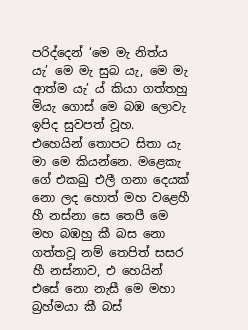පරිද්දෙන් ‘මෙ මැ නිත්ය යැ’ මෙ මැ සුබ යැ, මෙ මැ ආත්ම යැ’ ය් කියා ගත්තහු මියැ ගොස් මෙ බඹ ලොවැ ඉපිද සුවපත් වූහ. එහෙයින් තොපට සිතා යැ මා මෙ කියන්නෙ. මළෙකැ ගේ එකඛු එලී ගනා දෙයක් නො ලද හොත් මහ වළෙහී හී නස්නා සෙ තෙපී මෙ මහ බඹහු කී බස නො ගත්තවූ නම් තෙපිත් සසර හී නස්නාව, එ හෙයින් එසේ නො නැසී මෙ මහා බ්‍රහ්මයා කී බස්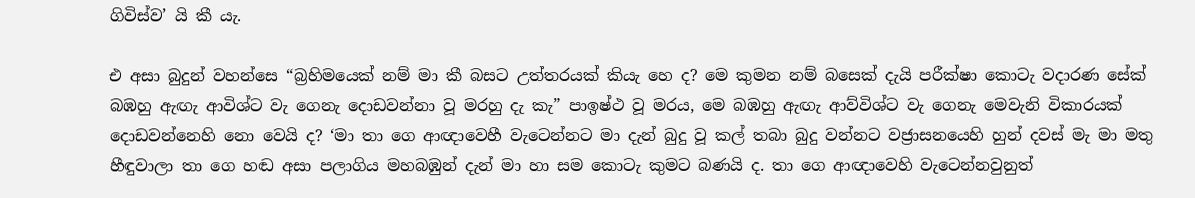ගිවිස්ව’ යි කී යැ.

එ අසා බුදුන් වහන්සෙ “බ්‍රහිමයෙක් නම් මා කී බසට උත්තරයක් කියැ හෙ ද? මෙ කුමන නම් බසෙක් දැයි පරීක්ෂා කොටැ වදාරණ සේක් බඹහු ඇඟැ ආවිශ්ට වැ ගෙනැ දොඩවන්නා වූ මරහු දැ කැ” පාඉෂ්ථ වූ මරය, මෙ බඹහු ඇඟැ ආව්විශ්ට වැ ගෙනැ මෙවැනි විකාරයක් දොඩවන්නෙහි නො වෙයි ද? ‘මා තා ගෙ ආඥාවෙහී වැටෙන්නට මා දැන් බුදු වූ කල් තබා බුදු වන්නට වජ්‍රාසනයෙහි හුන් දවස් මැ මා මතු හීඳුවාලා තා ගෙ හඬ අසා පලාගිය මහබඹුන් දැන් මා හා සම කොටැ කුමට බණයි ද. තා ගෙ ආඥාවෙහි වැටෙන්නවුනුත්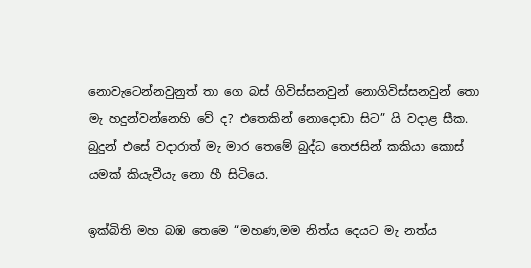නොවැටෙන්නවුනුත් තා ගෙ බස් ගිවිස්සනවුන් නොගිවිස්සනවුන් තො මැ හදුන්වන්නෙහි වේ ද? එතෙකින් නොදොඩා සිට” යි වදාළ සීක. බුදුන් එසේ වදාරාත් මැ මාර තෙමේ බුද්ධ තෙජසින් කකියා කොස් යමක් කියැවීයැ නො හී සිටියෙ.

ඉක්බිති මහ බඹ තෙමෙ “මහණ,මම නිත්ය දෙයට මැ නත්ය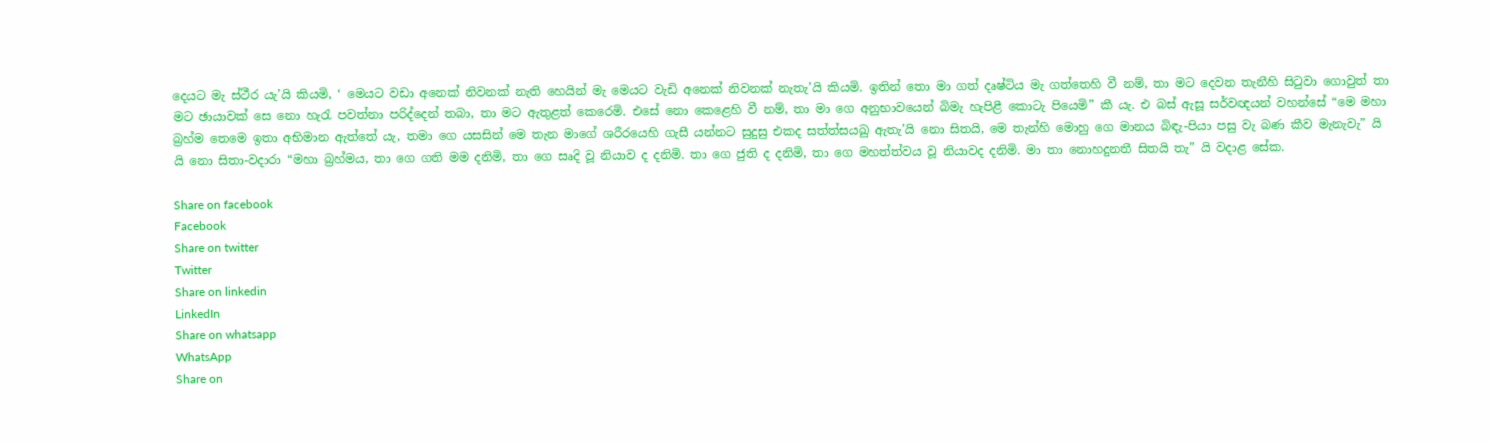දෙයට මැ ස්ථීර යැ’යි කියමි, ‘ මෙයට වඩා අනෙක් නිවනක් නැති හෙයින් මැ මෙයට වැඩි අනෙක් නිවනක් නැතැ’යි කියමි. ඉතින් තො මා ගත් දෘෂ්ටිය මැ ගත්තෙහි වී නම්, තා මට දෙවන තැනීහි සිටුවා ගොවුත් තා මට ඡායාවක් සෙ නො හැරැ පවත්නා පරිද්දෙන් තබා, තා මට ඇතුළත් කෙරෙමි. එසේ නො කෙළෙහි වී නම්, තා මා ගෙ අනුභාවයෙන් බිමැ හැපිළී කොටැ පියෙමි” කී යැ. එ බස් ඇසූ සර්වඥයන් වහන්සේ “මෙ මහා බ්‍රහ්ම තෙමෙ ඉතා අභිමාන ඇත්තේ යැ, තමා ගෙ යසසින් මෙ තැන මාගේ ශරීරයෙහි ගැසී යන්නට සුදුසු එකද සත්ත්සයඛු ඇතැ’යි නො සිතයි, මෙ තැන්හි මොහු ගෙ මානය බිඳැ-පියා පසු වැ බණ කීව මැනැවැ” යි යි නො සිතා-වදාරා “මහා බ්‍රහ්මය, තා ගෙ ගති මම දනිමි, තා ගෙ සෘදි වූ නියාව ද දනිමි. තා ගෙ ජුති ද දනිමි, තා ගෙ මහත්ත්වය වූ නියාවද දනිමි. මා තා නොහදුනතී සිතයි තැ” යි වදාළ සේක.

Share on facebook
Facebook
Share on twitter
Twitter
Share on linkedin
LinkedIn
Share on whatsapp
WhatsApp
Share on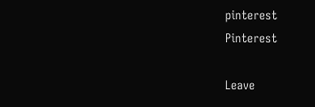pinterest
Pinterest

Leave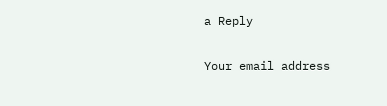a Reply

Your email address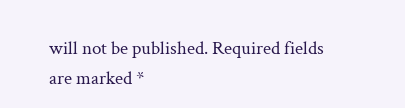will not be published. Required fields are marked *